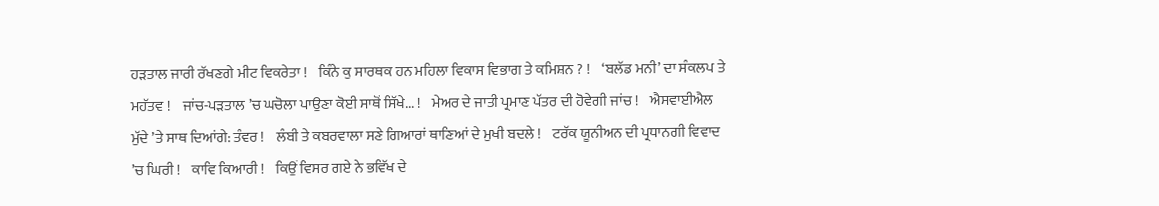ਹੜਤਾਲ ਜਾਰੀ ਰੱਖਣਗੇ ਮੀਟ ਵਿਕਰੇਤਾ !    ਕਿੰਨੇ ਕੁ ਸਾਰਥਕ ਹਨ ਮਹਿਲਾ ਵਿਕਾਸ ਵਿਭਾਗ ਤੇ ਕਮਿਸ਼ਨ ? !    ‘ਬਲੱਡ ਮਨੀ’ ਦਾ ਸੰਕਲਪ ਤੇ ਮਹੱਤਵ !    ਜਾਂਚ-ਪੜਤਾਲ ’ਚ ਘਚੋਲਾ ਪਾਉਣਾ ਕੋਈ ਸਾਥੋਂ ਸਿੱਖੇ... !    ਮੇਅਰ ਦੇ ਜਾਤੀ ਪ੍ਰਮਾਣ ਪੱਤਰ ਦੀ ਹੋਵੇਗੀ ਜਾਂਚ !    ਐਸਵਾਈਐਲ ਮੁੱਦੇ ’ਤੇ ਸਾਥ ਦਿਆਂਗੇ: ਤੰਵਰ !    ਲੰਬੀ ਤੇ ਕਬਰਵਾਲਾ ਸਣੇ ਗਿਆਰਾਂ ਥਾਣਿਆਂ ਦੇ ਮੁਖੀ ਬਦਲੇ !    ਟਰੱਕ ਯੂਨੀਅਨ ਦੀ ਪ੍ਰਧਾਨਗੀ ਵਿਵਾਦ ’ਚ ਘਿਰੀ !    ਕਾਵਿ ਕਿਆਰੀ !    ਕਿਉਂ ਵਿਸਰ ਗਏ ਨੇ ਭਵਿੱਖ ਦੇ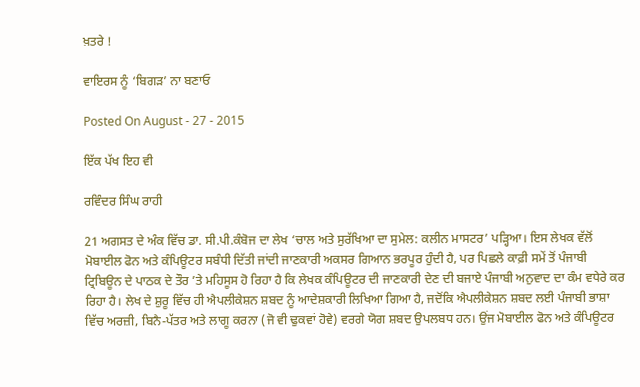ਖ਼ਤਰੇ !

ਵਾਇਰਸ ਨੂੰ ‘ਬਿਗੜ’ ਨਾ ਬਣਾਓ

Posted On August - 27 - 2015

ਇੱਕ ਪੱਖ ਇਹ ਵੀ

ਰਵਿੰਦਰ ਸਿੰਘ ਰਾਹੀ

21 ਅਗਸਤ ਦੇ ਅੰਕ ਵਿੱਚ ਡਾ. ਸੀ.ਪੀ.ਕੰਬੋਜ ਦਾ ਲੇਖ ‘ਚਾਲ ਅਤੇ ਸੁਰੱਖਿਆ ਦਾ ਸੁਮੇਲ: ਕਲੀਨ ਮਾਸਟਰ’ ਪੜ੍ਹਿਆ। ਇਸ ਲੇਖਕ ਵੱਲੋਂ ਮੋਬਾਈਲ ਫੋਨ ਅਤੇ ਕੰਪਿਊਟਰ ਸਬੰਧੀ ਦਿੱਤੀ ਜਾਂਦੀ ਜਾਣਕਾਰੀ ਅਕਸਰ ਗਿਆਨ ਭਰਪੂਰ ਹੁੰਦੀ ਹੈ, ਪਰ ਪਿਛਲੇ ਕਾਫ਼ੀ ਸਮੇਂ ਤੋਂ ਪੰਜਾਬੀ ਟ੍ਰਿਬਿਊਨ ਦੇ ਪਾਠਕ ਦੇ ਤੌਰ ’ਤੇ ਮਹਿਸੂਸ ਹੋ ਰਿਹਾ ਹੈ ਕਿ ਲੇਖਕ ਕੰਪਿਊਟਰ ਦੀ ਜਾਣਕਾਰੀ ਦੇਣ ਦੀ ਬਜਾਏ ਪੰਜਾਬੀ ਅਨੁਵਾਦ ਦਾ ਕੰਮ ਵਧੇਰੇ ਕਰ ਰਿਹਾ ਹੈ। ਲੇਖ ਦੇ ਸ਼ੁਰੂ ਵਿੱਚ ਹੀ ਐਪਲੀਕੇਸ਼ਨ ਸ਼ਬਦ ਨੂੰ ਆਦੇਸ਼ਕਾਰੀ ਲਿਖਿਆ ਗਿਆ ਹੈ, ਜਦੋਂਕਿ ਐਪਲੀਕੇਸ਼ਨ ਸ਼ਬਦ ਲਈ ਪੰਜਾਬੀ ਭਾਸ਼ਾ ਵਿੱਚ ਅਰਜ਼ੀ, ਬਿਨੈ-ਪੱਤਰ ਅਤੇ ਲਾਗੂ ਕਰਨਾ (ਜੋ ਵੀ ਢੁਕਵਾਂ ਹੋਵੇ) ਵਰਗੇ ਯੋਗ ਸ਼ਬਦ ਉਪਲਬਧ ਹਨ। ਉਂਜ ਮੋਬਾਈਲ ਫੋਨ ਅਤੇ ਕੰਪਿਊਟਰ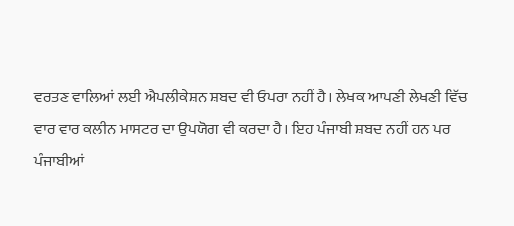ਵਰਤਣ ਵਾਲਿਆਂ ਲਈ ਐਪਲੀਕੇਸ਼ਨ ਸ਼ਬਦ ਵੀ ਓਪਰਾ ਨਹੀਂ ਹੈ। ਲੇਖਕ ਆਪਣੀ ਲੇਖਣੀ ਵਿੱਚ ਵਾਰ ਵਾਰ ਕਲੀਨ ਮਾਸਟਰ ਦਾ ਉਪਯੋਗ ਵੀ ਕਰਦਾ ਹੈ। ਇਹ ਪੰਜਾਬੀ ਸ਼ਬਦ ਨਹੀਂ ਹਨ ਪਰ ਪੰਜਾਬੀਆਂ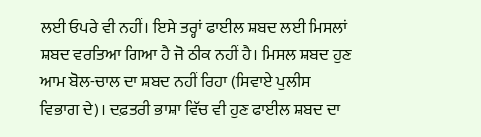ਲਈ ਓਪਰੇ ਵੀ ਨਹੀਂ। ਇਸੇ ਤਰ੍ਹਾਂ ਫਾਈਲ ਸ਼ਬਦ ਲਈ ਮਿਸਲਾਂ ਸ਼ਬਦ ਵਰਤਿਆ ਗਿਆ ਹੈ ਜੋ ਠੀਕ ਨਹੀਂ ਹੈ। ਮਿਸਲ ਸ਼ਬਦ ਹੁਣ ਆਮ ਬੋਲ-ਚਾਲ ਦਾ ਸ਼ਬਦ ਨਹੀਂ ਰਿਹਾ (ਸਿਵਾਏ ਪੁਲੀਸ ਵਿਭਾਗ ਦੇ)। ਦਫ਼ਤਰੀ ਭਾਸ਼ਾ ਵਿੱਚ ਵੀ ਹੁਣ ਫਾਈਲ ਸ਼ਬਦ ਦਾ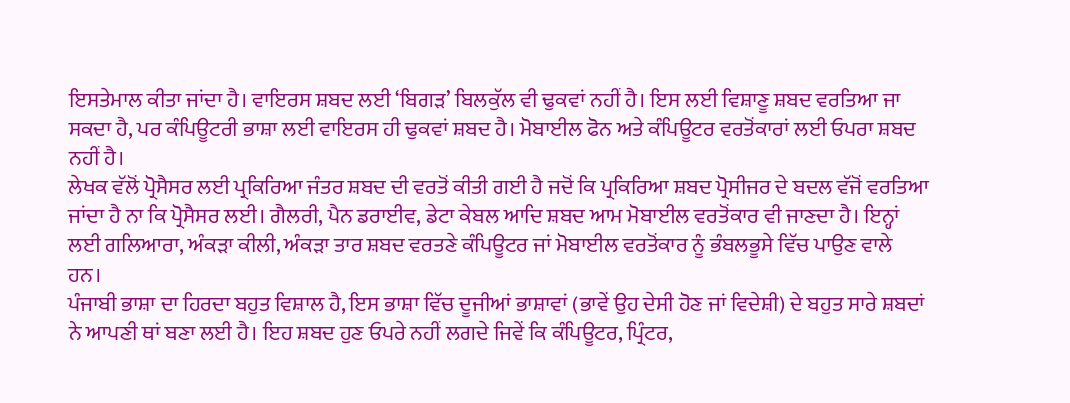ਇਸਤੇਮਾਲ ਕੀਤਾ ਜਾਂਦਾ ਹੈ। ਵਾਇਰਸ ਸ਼ਬਦ ਲਈ ‘ਬਿਗੜ’ ਬਿਲਕੁੱਲ ਵੀ ਢੁਕਵਾਂ ਨਹੀਂ ਹੈ। ਇਸ ਲਈ ਵਿਸ਼ਾਣੂ ਸ਼ਬਦ ਵਰਤਿਆ ਜਾ ਸਕਦਾ ਹੈ, ਪਰ ਕੰਪਿਊਟਰੀ ਭਾਸ਼ਾ ਲਈ ਵਾਇਰਸ ਹੀ ਢੁਕਵਾਂ ਸ਼ਬਦ ਹੈ। ਮੋਬਾਈਲ ਫੋਨ ਅਤੇ ਕੰਪਿਊਟਰ ਵਰਤੋਂਕਾਰਾਂ ਲਈ ਓਪਰਾ ਸ਼ਬਦ     ਨਹੀਂ ਹੈ।
ਲੇਖਕ ਵੱਲੋਂ ਪ੍ਰੋਸੈਸਰ ਲਈ ਪ੍ਰਕਿਰਿਆ ਜੰਤਰ ਸ਼ਬਦ ਦੀ ਵਰਤੋਂ ਕੀਤੀ ਗਈ ਹੈ ਜਦੋਂ ਕਿ ਪ੍ਰਕਿਰਿਆ ਸ਼ਬਦ ਪ੍ਰੋਸੀਜਰ ਦੇ ਬਦਲ ਵੱਜੋਂ ਵਰਤਿਆ ਜਾਂਦਾ ਹੈ ਨਾ ਕਿ ਪ੍ਰੋਸੈਸਰ ਲਈ। ਗੈਲਰੀ, ਪੈਨ ਡਰਾਈਵ, ਡੇਟਾ ਕੇਬਲ ਆਦਿ ਸ਼ਬਦ ਆਮ ਮੋਬਾਈਲ ਵਰਤੋਂਕਾਰ ਵੀ ਜਾਣਦਾ ਹੈ। ਇਨ੍ਹਾਂ ਲਈ ਗਲਿਆਰਾ, ਅੰਕੜਾ ਕੀਲੀ, ਅੰਕੜਾ ਤਾਰ ਸ਼ਬਦ ਵਰਤਣੇ ਕੰਪਿਊਟਰ ਜਾਂ ਮੋਬਾਈਲ ਵਰਤੋਂਕਾਰ ਨੂੰ ਭੰਬਲਭੂਸੇ ਵਿੱਚ ਪਾਉਣ ਵਾਲੇ ਹਨ।
ਪੰਜਾਬੀ ਭਾਸ਼ਾ ਦਾ ਹਿਰਦਾ ਬਹੁਤ ਵਿਸ਼ਾਲ ਹੈ, ਇਸ ਭਾਸ਼ਾ ਵਿੱਚ ਦੂਜੀਆਂ ਭਾਸ਼ਾਵਾਂ (ਭਾਵੇਂ ਉਹ ਦੇਸੀ ਹੋਣ ਜਾਂ ਵਿਦੇਸ਼ੀ) ਦੇ ਬਹੁਤ ਸਾਰੇ ਸ਼ਬਦਾਂ ਨੇ ਆਪਣੀ ਥਾਂ ਬਣਾ ਲਈ ਹੈ। ਇਹ ਸ਼ਬਦ ਹੁਣ ਓਪਰੇ ਨਹੀਂ ਲਗਦੇ ਜਿਵੇਂ ਕਿ ਕੰਪਿਊਟਰ, ਪ੍ਰਿੰਟਰ,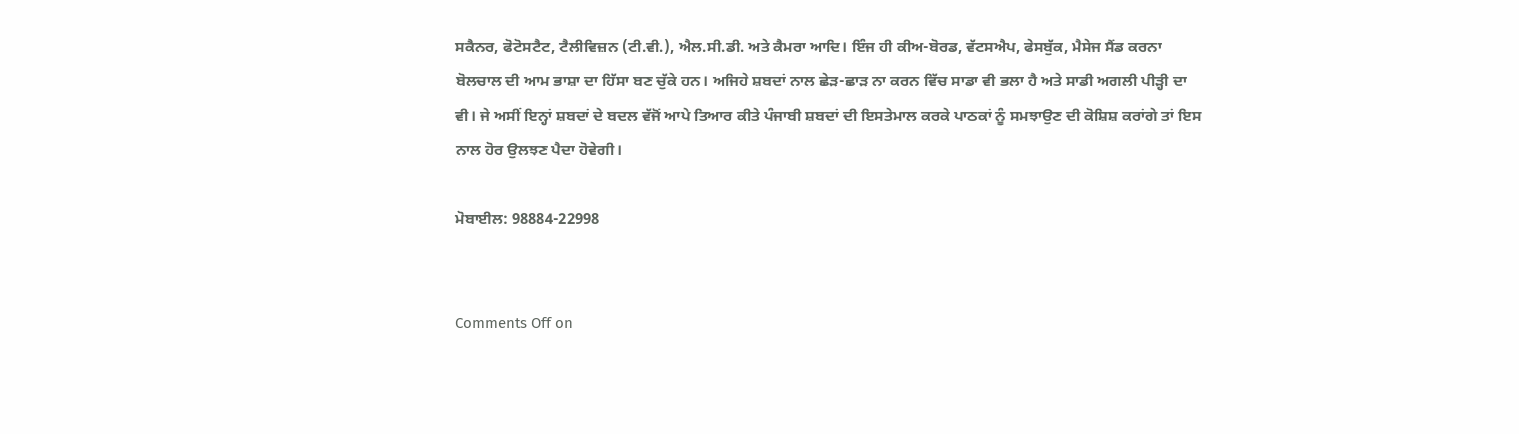ਸਕੈਨਰ, ਫੋਟੋਸਟੈਟ, ਟੈਲੀਵਿਜ਼ਨ (ਟੀ.ਵੀ.), ਐਲ.ਸੀ.ਡੀ. ਅਤੇ ਕੈਮਰਾ ਆਦਿ। ਇੰਜ ਹੀ ਕੀਅ-ਬੋਰਡ, ਵੱਟਸਐਪ, ਫੇਸਬੁੱਕ, ਮੈਸੇਜ ਸੈਂਡ ਕਰਨਾ ਬੋਲਚਾਲ ਦੀ ਆਮ ਭਾਸ਼ਾ ਦਾ ਹਿੱਸਾ ਬਣ ਚੁੱਕੇ ਹਨ। ਅਜਿਹੇ ਸ਼ਬਦਾਂ ਨਾਲ ਛੇੜ-ਛਾੜ ਨਾ ਕਰਨ ਵਿੱਚ ਸਾਡਾ ਵੀ ਭਲਾ ਹੈ ਅਤੇ ਸਾਡੀ ਅਗਲੀ ਪੀੜ੍ਹੀ ਦਾ ਵੀ। ਜੇ ਅਸੀਂ ਇਨ੍ਹਾਂ ਸ਼ਬਦਾਂ ਦੇ ਬਦਲ ਵੱਜੋਂ ਆਪੇ ਤਿਆਰ ਕੀਤੇ ਪੰਜਾਬੀ ਸ਼ਬਦਾਂ ਦੀ ਇਸਤੇਮਾਲ ਕਰਕੇ ਪਾਠਕਾਂ ਨੂੰ ਸਮਝਾਉਣ ਦੀ ਕੋਸ਼ਿਸ਼ ਕਰਾਂਗੇ ਤਾਂ ਇਸ ਨਾਲ ਹੋਰ ਉਲਝਣ ਪੈਦਾ ਹੋਵੇਗੀ।

ਮੋਬਾਈਲ: 98884-22998


Comments Off on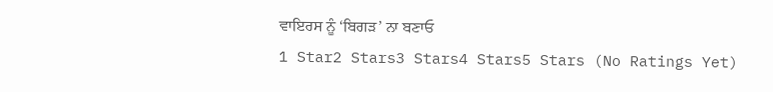ਵਾਇਰਸ ਨੂੰ ‘ਬਿਗੜ’ ਨਾ ਬਣਾਓ
1 Star2 Stars3 Stars4 Stars5 Stars (No Ratings Yet)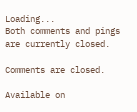Loading...
Both comments and pings are currently closed.

Comments are closed.

Available on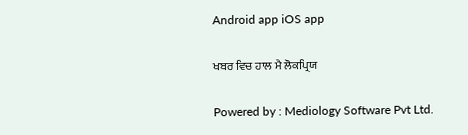Android app iOS app

ਖਬਰ ਵਿਚ ਹਾਲ ਮੈ ਲੋਕਪ੍ਰਿਯ

Powered by : Mediology Software Pvt Ltd.